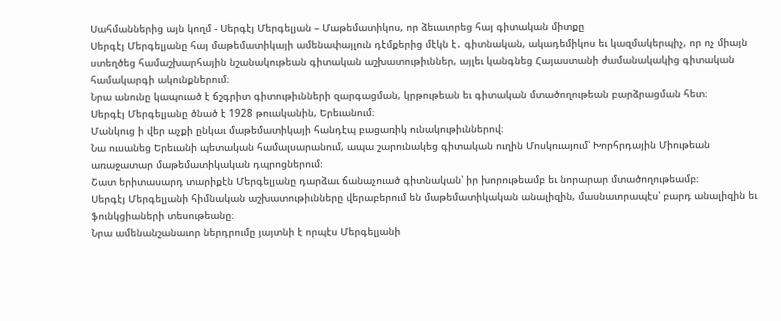Սահմաններից այն կողմ - Սերգէյ Մերգելյան – Մաթեմատիկոս, որ ձեւաւորեց հայ գիտական միտքը
Սերգէյ Մերգելյանը հայ մաթեմատիկայի ամենափայլուն դէմքերից մէկն է․ գիտնական, ակադեմիկոս եւ կազմակերպիչ, որ ոչ միայն ստեղծեց համաշխարհային նշանակութեան գիտական աշխատութիւններ, այլեւ կանգնեց Հայաստանի ժամանակակից գիտական համակարգի ակունքներում։
Նրա անունը կապուած է ճշգրիտ գիտութիւնների զարգացման, կրթութեան եւ գիտական մտածողութեան բարձրացման հետ։
Սերգէյ Մերգելյանը ծնած է 1928 թուականին, Երեւանում։
Մանկուց ի վեր աչքի ընկաւ մաթեմատիկայի հանդէպ բացառիկ ունակութիւններով։
Նա ուսանեց Երեւանի պետական համալսարանում, ապա շարունակեց գիտական ուղին Մոսկուայում՝ Խորհրդային Միութեան առաջատար մաթեմատիկական դպրոցներում։
Շատ երիտասարդ տարիքէն Մերգելյանը դարձաւ ճանաչուած գիտնական՝ իր խորութեամբ եւ նորարար մտածողութեամբ։
Սերգէյ Մերգելյանի հիմնական աշխատութիւնները վերաբերում են մաթեմատիկական անալիզին, մասնաւորապէս՝ բարդ անալիզին եւ ֆունկցիաների տեսութեանը։
Նրա ամենանշանաւոր ներդրումը յայտնի է որպէս Մերգելյանի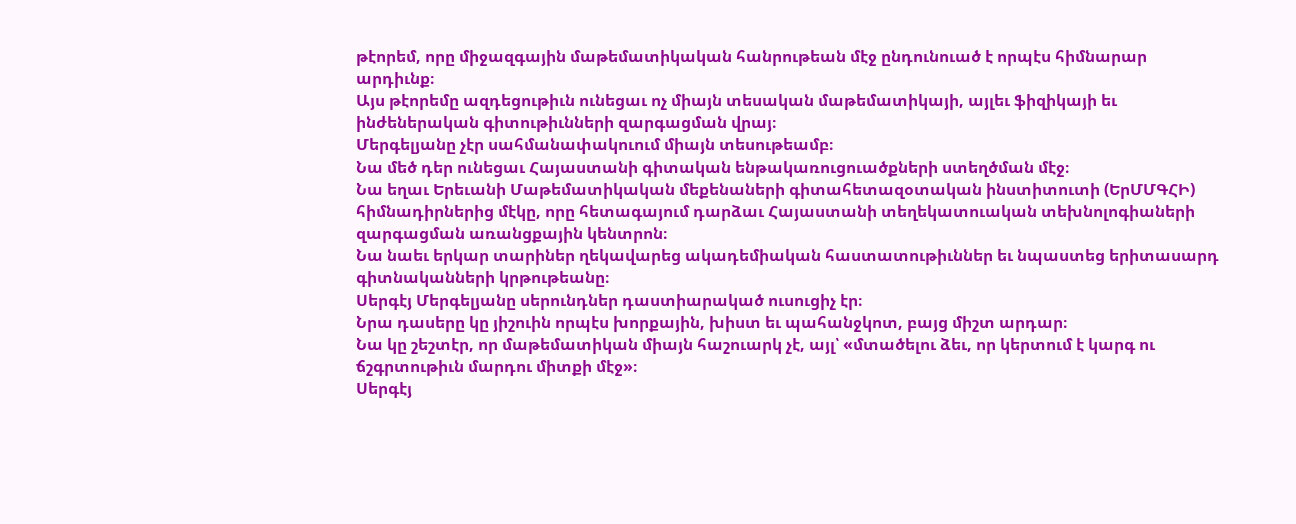թէորեմ, որը միջազգային մաթեմատիկական հանրութեան մէջ ընդունուած է որպէս հիմնարար արդիւնք։
Այս թէորեմը ազդեցութիւն ունեցաւ ոչ միայն տեսական մաթեմատիկայի, այլեւ ֆիզիկայի եւ ինժեներական գիտութիւնների զարգացման վրայ։
Մերգելյանը չէր սահմանափակուում միայն տեսութեամբ։
Նա մեծ դեր ունեցաւ Հայաստանի գիտական ենթակառուցուածքների ստեղծման մէջ։
Նա եղաւ Երեւանի Մաթեմատիկական մեքենաների գիտահետազօտական ինստիտուտի (ԵրՄՄԳՀԻ) հիմնադիրներից մէկը, որը հետագայում դարձաւ Հայաստանի տեղեկատուական տեխնոլոգիաների զարգացման առանցքային կենտրոն։
Նա նաեւ երկար տարիներ ղեկավարեց ակադեմիական հաստատութիւններ եւ նպաստեց երիտասարդ գիտնականների կրթութեանը։
Սերգէյ Մերգելյանը սերունդներ դաստիարակած ուսուցիչ էր։
Նրա դասերը կը յիշուին որպէս խորքային, խիստ եւ պահանջկոտ, բայց միշտ արդար։
Նա կը շեշտէր, որ մաթեմատիկան միայն հաշուարկ չէ, այլ՝ «մտածելու ձեւ, որ կերտում է կարգ ու ճշգրտութիւն մարդու միտքի մէջ»։
Սերգէյ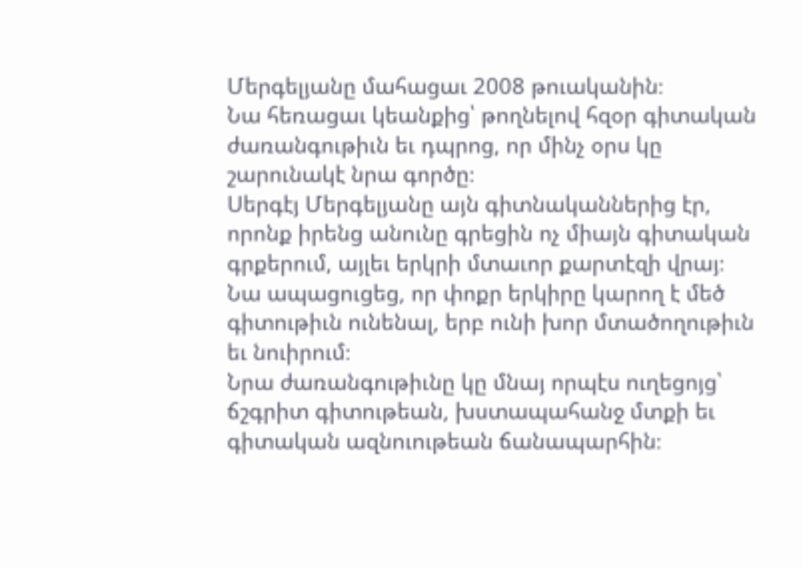Մերգելյանը մահացաւ 2008 թուականին։
Նա հեռացաւ կեանքից՝ թողնելով հզօր գիտական ժառանգութիւն եւ դպրոց, որ մինչ օրս կը շարունակէ նրա գործը։
Սերգէյ Մերգելյանը այն գիտնականներից էր, որոնք իրենց անունը գրեցին ոչ միայն գիտական գրքերում, այլեւ երկրի մտաւոր քարտէզի վրայ։
Նա ապացուցեց, որ փոքր երկիրը կարող է մեծ գիտութիւն ունենալ, երբ ունի խոր մտածողութիւն եւ նուիրում։
Նրա ժառանգութիւնը կը մնայ որպէս ուղեցոյց՝ ճշգրիտ գիտութեան, խստապահանջ մտքի եւ գիտական ազնուութեան ճանապարհին։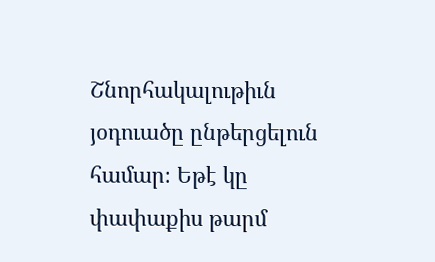Շնորհակալութիւն յօդուածը ընթերցելուն համար։ Եթէ կը փափաքիս թարմ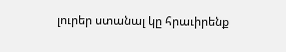լուրեր ստանալ կը հրաւիրենք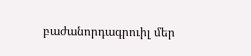բաժանորդագրուիլ մեր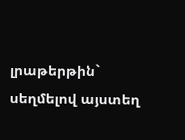լրաթերթին` սեղմելով այստեղ